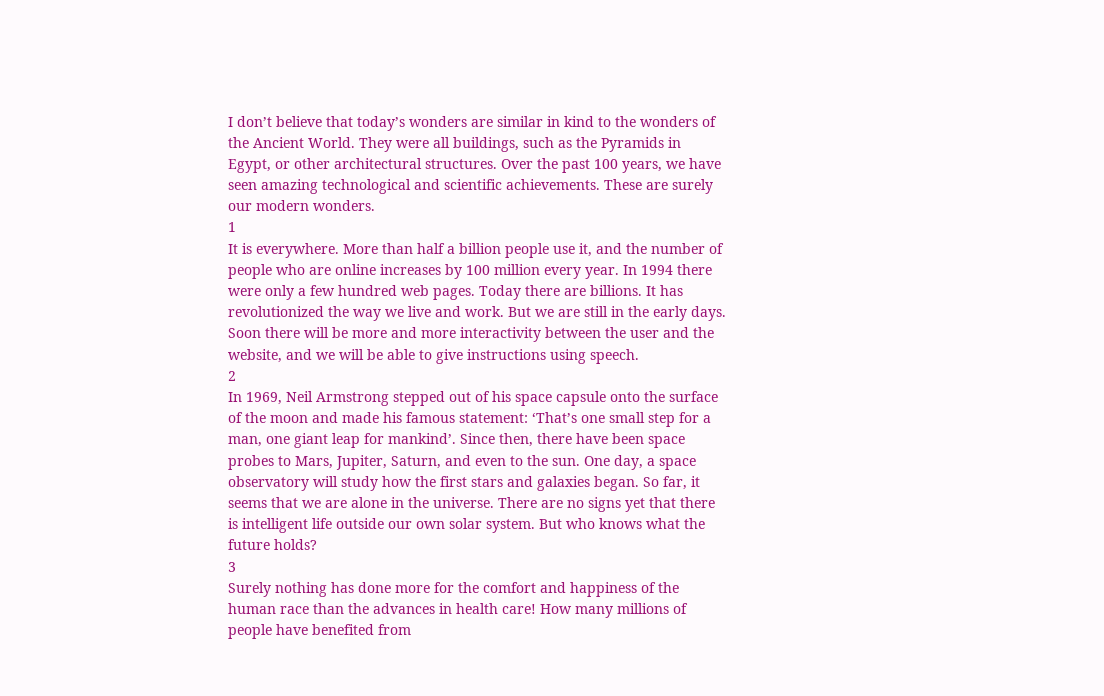I don’t believe that today’s wonders are similar in kind to the wonders of the Ancient World. They were all buildings, such as the Pyramids in Egypt, or other architectural structures. Over the past 100 years, we have seen amazing technological and scientific achievements. These are surely our modern wonders.
1
It is everywhere. More than half a billion people use it, and the number of people who are online increases by 100 million every year. In 1994 there were only a few hundred web pages. Today there are billions. It has revolutionized the way we live and work. But we are still in the early days. Soon there will be more and more interactivity between the user and the website, and we will be able to give instructions using speech.
2
In 1969, Neil Armstrong stepped out of his space capsule onto the surface of the moon and made his famous statement: ‘That’s one small step for a man, one giant leap for mankind’. Since then, there have been space probes to Mars, Jupiter, Saturn, and even to the sun. One day, a space observatory will study how the first stars and galaxies began. So far, it seems that we are alone in the universe. There are no signs yet that there is intelligent life outside our own solar system. But who knows what the future holds?
3
Surely nothing has done more for the comfort and happiness of the human race than the advances in health care! How many millions of people have benefited from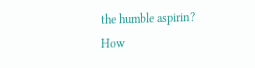the humble aspirin? How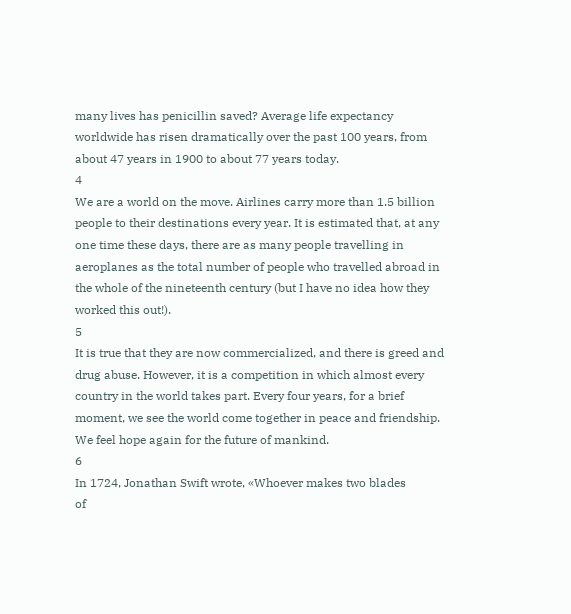many lives has penicillin saved? Average life expectancy worldwide has risen dramatically over the past 100 years, from about 47 years in 1900 to about 77 years today.
4
We are a world on the move. Airlines carry more than 1.5 billion people to their destinations every year. It is estimated that, at any one time these days, there are as many people travelling in aeroplanes as the total number of people who travelled abroad in the whole of the nineteenth century (but I have no idea how they worked this out!).
5
It is true that they are now commercialized, and there is greed and drug abuse. However, it is a competition in which almost every country in the world takes part. Every four years, for a brief moment, we see the world come together in peace and friendship. We feel hope again for the future of mankind.
6
In 1724, Jonathan Swift wrote, «Whoever makes two blades
of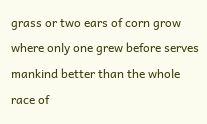grass or two ears of corn grow where only one grew before serves mankind better than the whole race of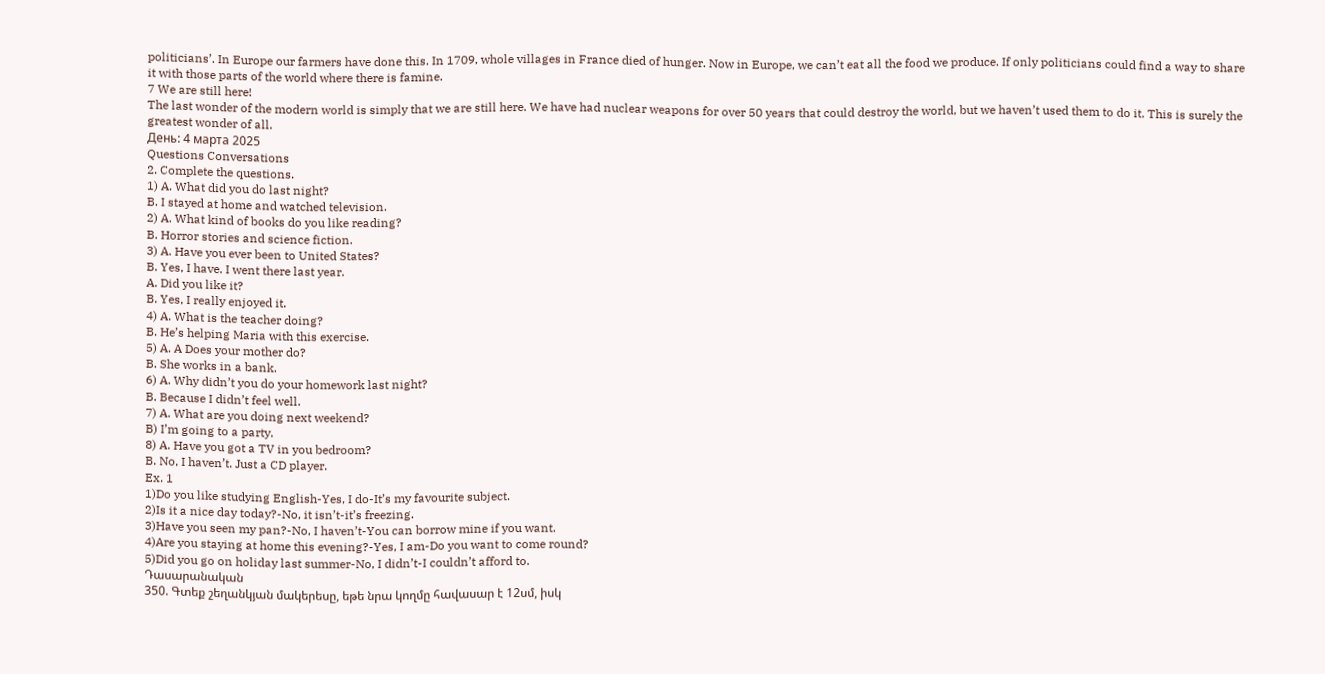politicians’. In Europe our farmers have done this. In 1709, whole villages in France died of hunger. Now in Europe, we can’t eat all the food we produce. If only politicians could find a way to share
it with those parts of the world where there is famine.
7 We are still here!
The last wonder of the modern world is simply that we are still here. We have had nuclear weapons for over 50 years that could destroy the world, but we haven’t used them to do it. This is surely the greatest wonder of all.
День: 4 марта 2025
Questions Conversations
2. Complete the questions.
1) A. What did you do last night?
B. I stayed at home and watched television.
2) A. What kind of books do you like reading?
B. Horror stories and science fiction.
3) A. Have you ever been to United States?
B. Yes, I have. I went there last year.
A. Did you like it?
B. Yes, I really enjoyed it.
4) A. What is the teacher doing?
B. He’s helping Maria with this exercise.
5) A. A Does your mother do?
B. She works in a bank.
6) A. Why didn’t you do your homework last night?
B. Because I didn’t feel well.
7) A. What are you doing next weekend?
B) I’m going to a party.
8) A. Have you got a TV in you bedroom?
B. No, I haven’t. Just a CD player.
Ex. 1
1)Do you like studying English-Yes, I do-It’s my favourite subject.
2)Is it a nice day today?-No, it isn’t-it’s freezing.
3)Have you seen my pan?-No, I haven’t-You can borrow mine if you want.
4)Are you staying at home this evening?-Yes, I am-Do you want to come round?
5)Did you go on holiday last summer-No, I didn’t-I couldn’t afford to.
Դասարանական
350. Գտեք շեղանկյան մակերեսը, եթե նրա կողմը հավասար է 12սմ, իսկ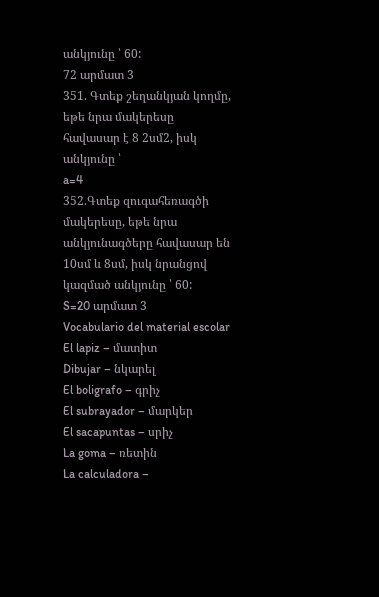անկյունը ՝ 60:
72 արմատ 3
351. Գտեք շեղանկյան կողմը, եթե նրա մակերեսը հավասար է 8 2սմ2, իսկ անկյունը ՝
a=4
352.Գտեք զուգահեռագծի մակերեսը, եթե նրա անկյունագծերը հավասար են 10սմ և 8սմ, իսկ նրանցով կազմած անկյունը ՝ 60:
S=20 արմատ 3
Vocabulario del material escolar
El lapiz – մատիտ
Dibujar – նկարել
El boligrafo – գրիչ
El subrayador – մարկեր
El sacapuntas – սրիչ
La goma – ռետին
La calculadora –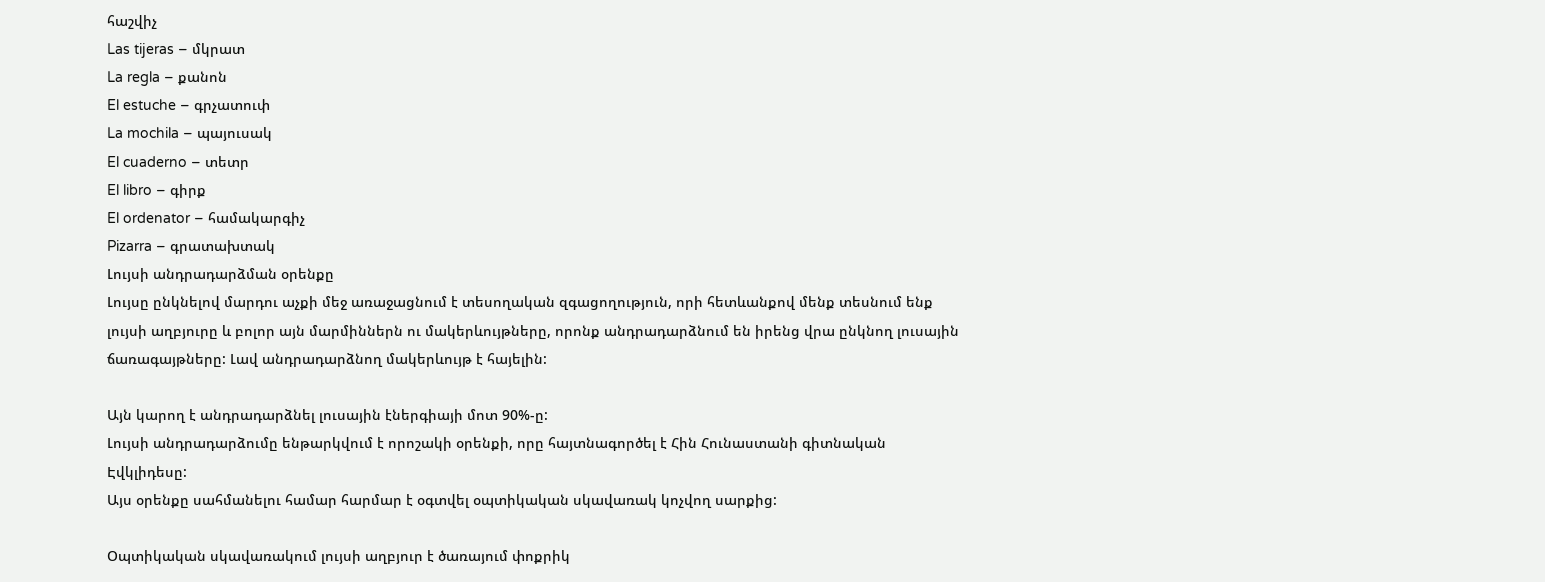հաշվիչ
Las tijeras – մկրատ
La regla – քանոն
El estuche – գրչատուփ
La mochila – պայուսակ
El cuaderno – տետր
El libro – գիրք
El ordenator – համակարգիչ
Pizarra – գրատախտակ
Լույսի անդրադարձման օրենքը
Լույսը ընկնելով մարդու աչքի մեջ առաջացնում է տեսողական զգացողություն, որի հետևանքով մենք տեսնում ենք լույսի աղբյուրը և բոլոր այն մարմիններն ու մակերևույթները, որոնք անդրադարձնում են իրենց վրա ընկնող լուսային ճառագայթները: Լավ անդրադարձնող մակերևույթ է հայելին:

Այն կարող է անդրադարձնել լուսային էներգիայի մոտ 90%-ը:
Լույսի անդրադարձումը ենթարկվում է որոշակի օրենքի, որը հայտնագործել է Հին Հունաստանի գիտնական Էվկլիդեսը:
Այս օրենքը սահմանելու համար հարմար է օգտվել օպտիկական սկավառակ կոչվող սարքից:

Օպտիկական սկավառակում լույսի աղբյուր է ծառայում փոքրիկ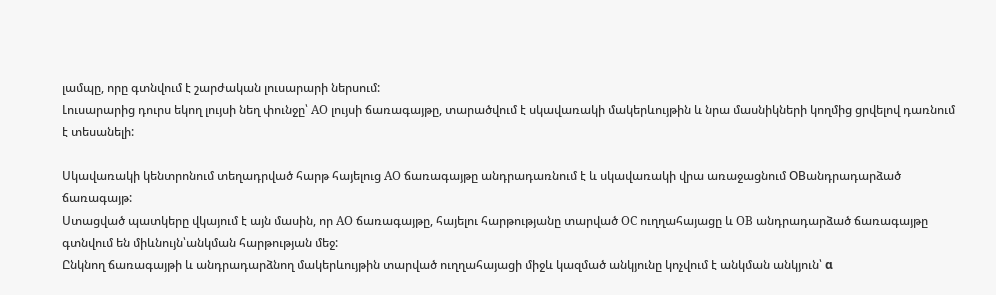լամպը, որը գտնվում է շարժական լուսարարի ներսում:
Լուսարարից դուրս եկող լույսի նեղ փունջը՝ AO լույսի ճառագայթը, տարածվում է սկավառակի մակերևույթին և նրա մասնիկների կողմից ցրվելով դառնում է տեսանելի:

Սկավառակի կենտրոնում տեղադրված հարթ հայելուց AO ճառագայթը անդրադառնում է և սկավառակի վրա առաջացնում OBանդրադարձած ճառագայթ:
Ստացված պատկերը վկայում է այն մասին, որ AO ճառագայթը, հայելու հարթությանը տարված OC ուղղահայացը և OB անդրադարձած ճառագայթը գտնվում են միևնույն՝անկման հարթության մեջ:
Ընկնող ճառագայթի և անդրադարձնող մակերևույթին տարված ուղղահայացի միջև կազմած անկյունը կոչվում է անկման անկյուն՝ α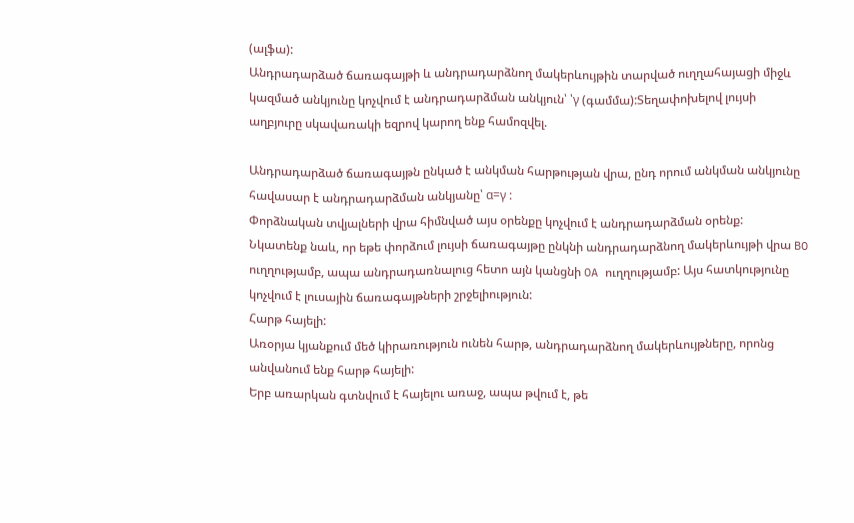(ալֆա):
Անդրադարձած ճառագայթի և անդրադարձնող մակերևույթին տարված ուղղահայացի միջև կազմած անկյունը կոչվում է անդրադարձման անկյուն՝ ՝γ (գամմա):Տեղափոխելով լույսի աղբյուրը սկավառակի եզրով կարող ենք համոզվել.

Անդրադարձած ճառագայթն ընկած է անկման հարթության վրա, ընդ որում անկման անկյունը հավասար է անդրադարձման անկյանը՝ α=γ :
Փորձնական տվյալների վրա հիմնված այս օրենքը կոչվում է անդրադարձման օրենք:
Նկատենք նաև, որ եթե փորձում լույսի ճառագայթը ընկնի անդրադարձնող մակերևույթի վրա BO ուղղությամբ, ապա անդրադառնալուց հետո այն կանցնի OA ուղղությամբ: Այս հատկությունը կոչվում է լուսային ճառագայթների շրջելիություն:
Հարթ հայելի:
Առօրյա կյանքում մեծ կիրառություն ունեն հարթ, անդրադարձնող մակերևույթները, որոնց անվանում ենք հարթ հայելի:
Երբ առարկան գտնվում է հայելու առաջ, ապա թվում է, թե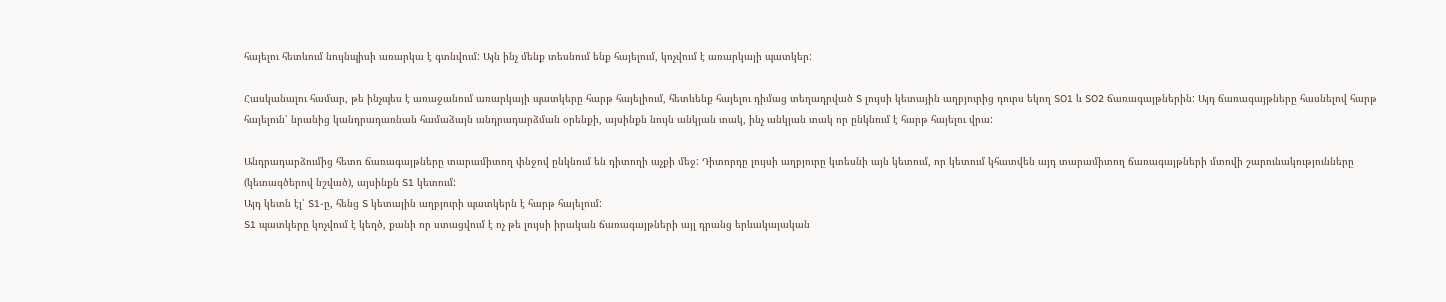հայելու հետևում նույնպիսի առարկա է գտնվում: Այն ինչ մենք տեսնում ենք հայելում, կոչվում է առարկայի պատկեր:

Հասկանալու համար, թե ինչպես է առաջանում առարկայի պատկերը հարթ հայելիում, հետևենք հայելու դիմաց տեղադրված S լույսի կետային աղբյուրից դուրս եկող SO1 և SO2 ճառագայթներին: Այդ ճառագայթները հասնելով հարթ հայելուն՝ նրանից կանդրադառնան համաձայն անդրադարձման օրենքի, այսինքն նույն անկյան տակ, ինչ անկյան տակ որ ընկնում է հարթ հայելու վրա:

Անդրադարձումից հետո ճառագայթները տարամիտող փնջով ընկնում են դիտողի աչքի մեջ: Դիտորդը լույսի աղբյուրը կտեսնի այն կետում, որ կետում կհատվեն այդ տարամիտող ճառագայթների մտովի շարունակությունները (կետագծերով նշված), այսինքն S1 կետում:
Այդ կետն էլ՝ S1-ը, հենց S կետային աղբյուրի պատկերն է հարթ հայելում:
S1 պատկերը կոչվում է կեղծ, քանի որ ստացվում է ոչ թե լույսի իրական ճառագայթների այլ դրանց երևակայական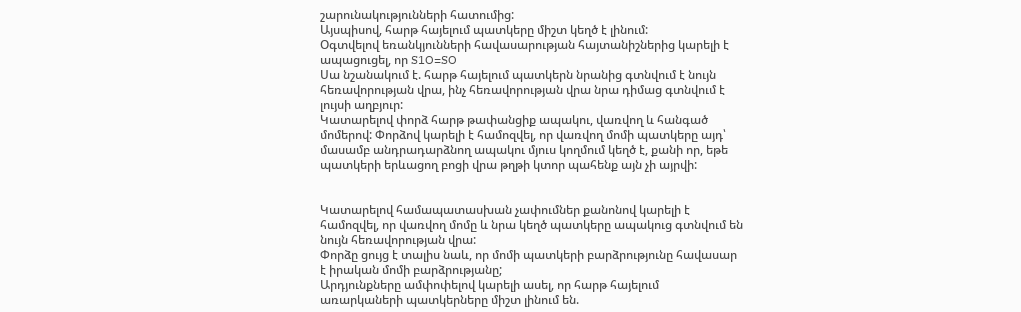շարունակությունների հատումից:
Այսպիսով, հարթ հայելում պատկերը միշտ կեղծ է լինում:
Օգտվելով եռանկյունների հավասարության հայտանիշներից կարելի է ապացուցել, որ S1O=SO
Սա նշանակում է. հարթ հայելում պատկերն նրանից գտնվում է նույն հեռավորության վրա, ինչ հեռավորության վրա նրա դիմաց գտնվում է լույսի աղբյուր:
Կատարելով փորձ հարթ թափանցիք ապակու, վառվող և հանգած մոմերով: Փորձով կարելի է համոզվել, որ վառվող մոմի պատկերը այդ՝ մասամբ անդրադարձնող ապակու մյուս կողմում կեղծ է, քանի որ, եթե պատկերի երևացող բոցի վրա թղթի կտոր պահենք այն չի այրվի:


Կատարելով համապատասխան չափումներ քանոնով կարելի է համոզվել, որ վառվող մոմը և նրա կեղծ պատկերը ապակուց գտնվում են նույն հեռավորության վրա:
Փորձը ցույց է տալիս նաև, որ մոմի պատկերի բարձրությունը հավասար է իրական մոմի բարձրությանը;
Արդյունքները ամփոփելով կարելի ասել, որ հարթ հայելում առարկաների պատկերները միշտ լինում են.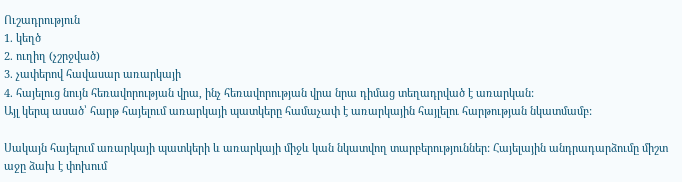Ուշադրություն
1. կեղծ
2. ուղիղ (չշրջված)
3. չափերով հավասար առարկայի
4. հայելուց նույն հեռավորության վրա, ինչ հեռավորության վրա նրա դիմաց տեղադրված է առարկան:
Այլ կերպ ասած՝ հարթ հայելում առարկայի պատկերը համաչափ է առարկային հայլելու հարթության նկատմամբ:

Սակայն հայելում առարկայի պատկերի և առարկայի միջև կան նկատվող տարբերություններ: Հայելային անդրադարձումը միշտ աջը ձախ է փոխում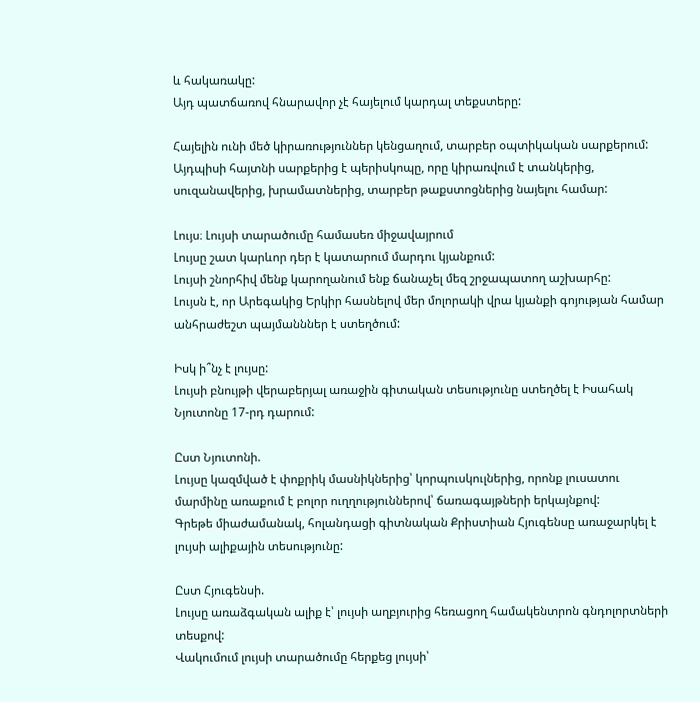և հակառակը:
Այդ պատճառով հնարավոր չէ հայելում կարդալ տեքստերը:

Հայելին ունի մեծ կիրառություններ կենցաղում, տարբեր օպտիկական սարքերում: Այդպիսի հայտնի սարքերից է պերիսկոպը, որը կիրառվում է տանկերից, սուզանավերից, խրամատներից, տարբեր թաքստոցներից նայելու համար:

Լույս։ Լույսի տարածումը համասեռ միջավայրում
Լույսը շատ կարևոր դեր է կատարում մարդու կյանքում:
Լույսի շնորհիվ մենք կարողանում ենք ճանաչել մեզ շրջապատող աշխարհը:
Լույսն է, որ Արեգակից Երկիր հասնելով մեր մոլորակի վրա կյանքի գոյության համար անհրաժեշտ պայմանններ է ստեղծում:

Իսկ ի՞նչ է լույսը:
Լույսի բնույթի վերաբերյալ առաջին գիտական տեսությունը ստեղծել է Իսահակ Նյուտոնը 17-րդ դարում:

Ըստ Նյուտոնի.
Լույսը կազմված է փոքրիկ մասնիկներից՝ կորպուսկուլներից, որոնք լուսատու մարմինը առաքում է բոլոր ուղղություններով՝ ճառագայթների երկայնքով:
Գրեթե միաժամանակ, հոլանդացի գիտնական Քրիստիան Հյուգենսը առաջարկել է լույսի ալիքային տեսությունը:

Ըստ Հյուգենսի.
Լույսը առաձգական ալիք է՝ լույսի աղբյուրից հեռացող համակենտրոն գնդոլորտների տեսքով:
Վակումում լույսի տարածումը հերքեց լույսի՝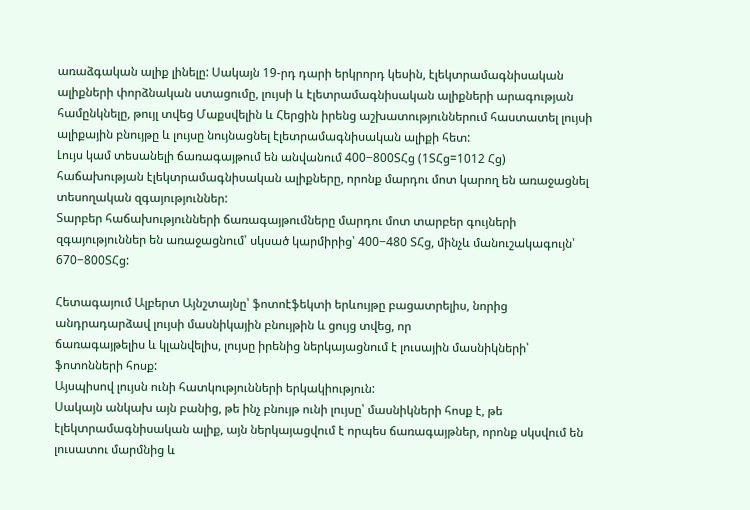առաձգական ալիք լինելը: Սակայն 19-րդ դարի երկրորդ կեսին, էլեկտրամագնիսական ալիքների փորձնական ստացումը, լույսի և էլետրամագնիսական ալիքների արագության համընկնելը, թույլ տվեց Մաքսվելին և Հերցին իրենց աշխատություններում հաստատել լույսի ալիքային բնույթը և լույսը նույնացնել էլետրամագնիսական ալիքի հետ:
Լույս կամ տեսանելի ճառագայթում են անվանում 400−800ՏՀց (1ՏՀց=1012 Հց) հաճախության էլեկտրամագնիսական ալիքները, որոնք մարդու մոտ կարող են առաջացնել տեսողական զգայություններ:
Տարբեր հաճախությունների ճառագայթումները մարդու մոտ տարբեր գույների զգայություններ են առաջացնում՝ սկսած կարմիրից՝ 400−480 ՏՀց, մինչև մանուշակագույն՝ 670−800ՏՀց:

Հետագայում Ալբերտ Այնշտայնը՝ ֆոտոէֆեկտի երևույթը բացատրելիս, նորից անդրադարձավ լույսի մասնիկային բնույթին և ցույց տվեց, որ
ճառագայթելիս և կլանվելիս, լույսը իրենից ներկայացնում է լուսային մասնիկների՝ ֆոտոնների հոսք:
Այսպիսով լույսն ունի հատկությունների երկակիություն:
Սակայն անկախ այն բանից, թե ինչ բնույթ ունի լույսը՝ մասնիկների հոսք է, թե էլեկտրամագնիսական ալիք, այն ներկայացվում է որպես ճառագայթներ, որոնք սկսվում են լուսատու մարմնից և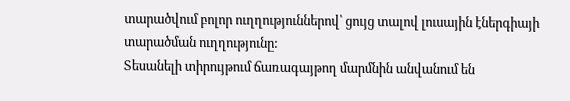տարածվում բոլոր ուղղություններով՝ ցույց տալով լուսային էներգիայի տարածման ուղղությունը:
Տեսանելի տիրույթում ճառագայթող մարմնին անվանում են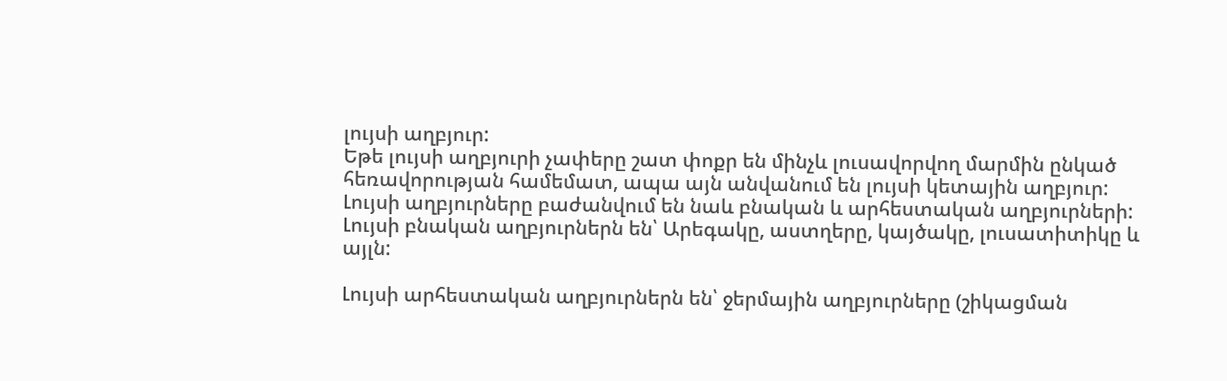լույսի աղբյուր:
Եթե լույսի աղբյուրի չափերը շատ փոքր են մինչև լուսավորվող մարմին ընկած հեռավորության համեմատ, ապա այն անվանում են լույսի կետային աղբյուր:
Լույսի աղբյուրները բաժանվում են նաև բնական և արհեստական աղբյուրների:
Լույսի բնական աղբյուրներն են՝ Արեգակը, աստղերը, կայծակը, լուսատիտիկը և այլն:

Լույսի արհեստական աղբյուրներն են՝ ջերմային աղբյուրները (շիկացման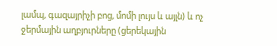լամպ, գազայրիչի բոց, մոմի լույս և այլն) և ոչ ջերմային աղբյուրները (ցերեկային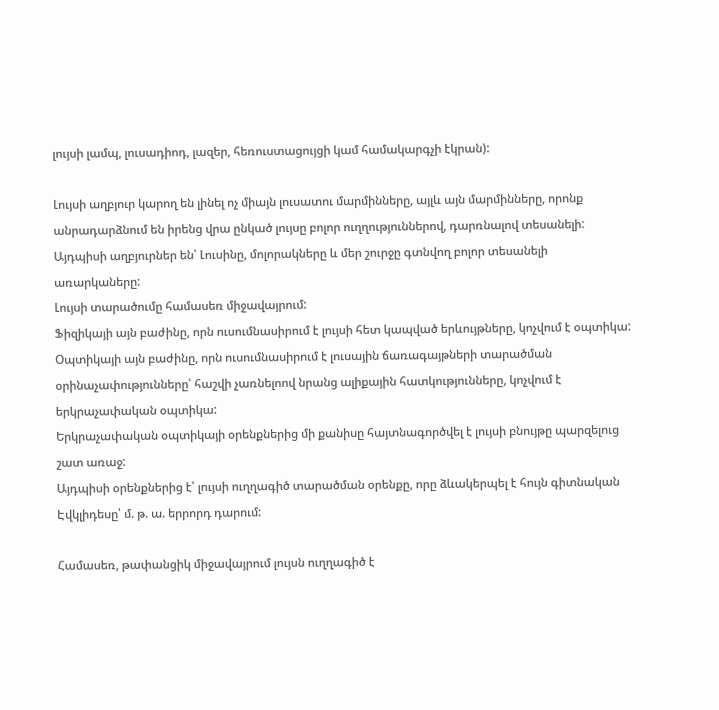լույսի լամպ, լուսադիոդ, լազեր, հեռուստացույցի կամ համակարգչի էկրան):

Լույսի աղբյուր կարող են լինել ոչ միայն լուսատու մարմինները, այլև այն մարմինները, որոնք անրադարձնում են իրենց վրա ընկած լույսը բոլոր ուղղություններով, դարռնալով տեսանելի:
Այդպիսի աղբյուրներ են՝ Լուսինը, մոլորակները և մեր շուրջը գտնվող բոլոր տեսանելի առարկաները:
Լույսի տարածումը համասեռ միջավայրում:
Ֆիզիկայի այն բաժինը, որն ուսումնասիրում է լույսի հետ կապված երևույթները, կոչվում է օպտիկա:
Օպտիկայի այն բաժինը, որն ուսումնասիրում է լուսային ճառագայթների տարածման օրինաչափությունները՝ հաշվի չառնելոով նրանց ալիքային հատկությունները, կոչվում է երկրաչափական օպտիկա:
Երկրաչափական օպտիկայի օրենքներից մի քանիսը հայտնագործվել է լույսի բնույթը պարզելուց շատ առաջ:
Այդպիսի օրենքներից է՝ լույսի ուղղագիծ տարածման օրենքը, որը ձևակերպել է հույն գիտնական Էվկլիդեսը՝ մ. թ. ա. երրորդ դարում:

Համասեռ, թափանցիկ միջավայրում լույսն ուղղագիծ է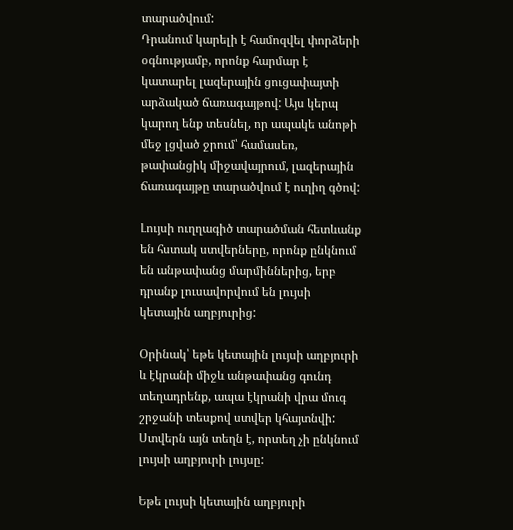տարածվում:
Դրանում կարելի է համոզվել փորձերի օգնությամբ, որոնք հարմար է կատարել լազերային ցուցափայտի արձակած ճառագայթով: Այս կերպ կարող ենք տեսնել, որ ապակե անոթի մեջ լցված ջրում՝ համասեռ, թափանցիկ միջավայրում, լազերային ճառագայթը տարածվում է ուղիղ գծով:

Լույսի ուղղագիծ տարածման հետևանք են հստակ ստվերները, որոնք ընկնում են անթափանց մարմիններից, երբ դրանք լուսավորվում են լույսի կետային աղբյուրից:

Օրինակ՝ եթե կետային լույսի աղբյուրի և էկրանի միջև անթափանց գունդ տեղադրենք, ապա էկրանի վրա մուգ շրջանի տեսքով ստվեր կհայտնվի:
Ստվերն այն տեղն է, որտեղ չի ընկնում լույսի աղբյուրի լույսը:

Եթե լույսի կետային աղբյուրի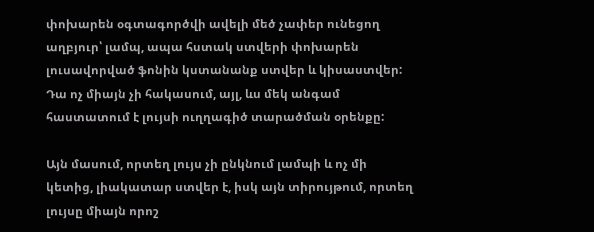փոխարեն օգտագործվի ավելի մեծ չափեր ունեցող աղբյուր՝ լամպ, ապա հստակ ստվերի փոխարեն լուսավորված ֆոնին կստանանք ստվեր և կիսաստվեր:
Դա ոչ միայն չի հակասում, այլ, ևս մեկ անգամ հաստատում է լույսի ուղղագիծ տարածման օրենքը:

Այն մասում, որտեղ լույս չի ընկնում լամպի և ոչ մի կետից, լիակատար ստվեր է, իսկ այն տիրույթում, որտեղ լույսը միայն որոշ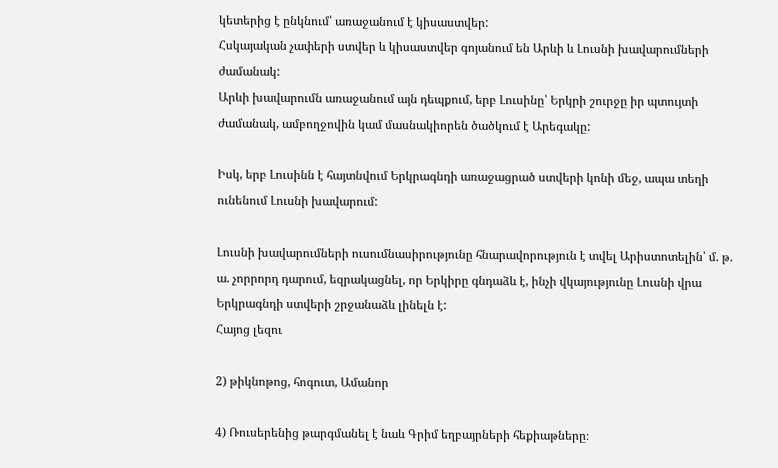կետերից է ընկնում՝ առաջանում է կիսաստվեր:
Հսկայական չափերի ստվեր և կիսաստվեր գոյանում են Արևի և Լուսնի խավարումների ժամանակ:
Արևի խավարումն առաջանում այն դեպքում, երբ Լուսինը՝ Երկրի շուրջը իր պտույտի ժամանակ, ամբողջովին կամ մասնակիորեն ծածկում է Արեգակը:

Իսկ, երբ Լուսինն է հայտնվում Երկրագնդի առաջացրած ստվերի կոնի մեջ, ապա տեղի ունենում Լուսնի խավարում:

Լուսնի խավարումների ուսումնասիրությունը հնարավորություն է տվել Արիստոտելին՝ մ. թ. ա. չորրորդ դարում, եզրակացնել, որ Երկիրը գնդաձև է, ինչի վկայությունը Լուսնի վրա Երկրագնդի ստվերի շրջանաձև լինելն է:
Հայոց լեզու

2) թիկնոթոց, հոգուտ, Ամանոր

4) Ռուսերենից թարգմանել է նաև Գրիմ եղբայրների հեքիաթները։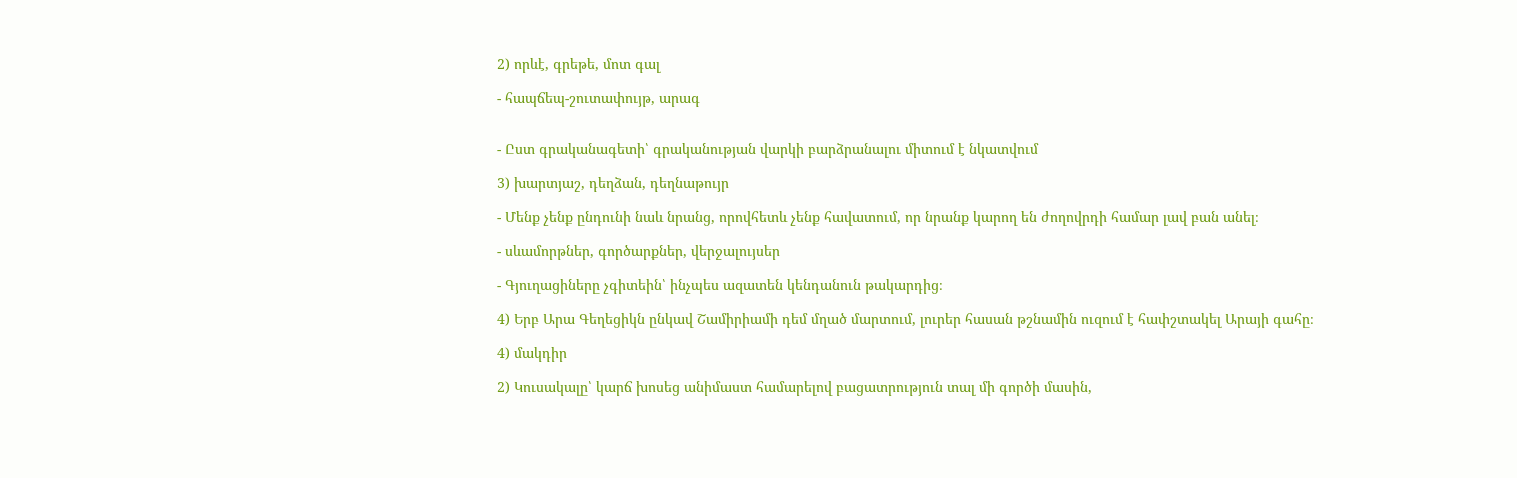2) որևէ, գրեթե, մոտ գալ

- հապճեպ-շուտափույթ, արագ


- Ըստ գրականագետի՝ գրականության վարկի բարձրանալու միտում է նկատվում

3) խարտյաշ, դեղձան, դեղնաթույր

- Մենք չենք ընդունի նաև նրանց, որովհետև չենք հավատում, որ նրանք կարող են ժողովրդի համար լավ բան անել։

- սևամորթներ, գործարքներ, վերջալույսեր

- Գյուղացիները չգիտեին՝ ինչպես ազատեն կենդանուն թակարդից։

4) Երբ Արա Գեղեցիկն ընկավ Շամիրիամի դեմ մղած մարտում, լուրեր հասան թշնամին ուզում է հափշտակել Արայի գահը։

4) մակդիր

2) Կուսակալը՝ կարճ խոսեց անիմաստ համարելով բացատրություն տալ մի գործի մասին,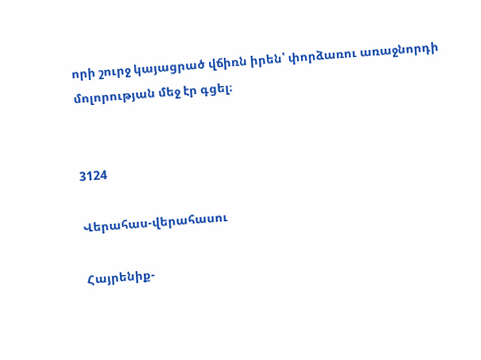որի շուրջ կայացրած վճիռն իրեն՝ փորձառու առաջնորդի մոլորության մեջ էր գցել։


3124

Վերահաս-վերահասու

Հայրենիք-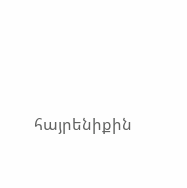հայրենիքին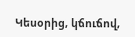Կեսօրից, կճուճով,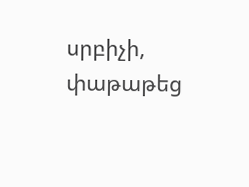սրբիչի, փաթաթեց